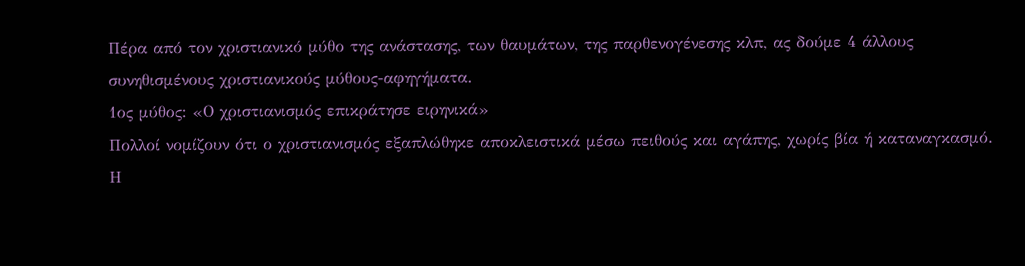Πέρα από τον χριστιανικό μύθο της ανάστασης, των θαυμάτων, της παρθενογένεσης κλπ, ας δούμε 4 άλλους συνηθισμένους χριστιανικούς μύθους-αφηγήματα.
1ος μύθος: «Ο χριστιανισμός επικράτησε ειρηνικά»
Πολλοί νομίζουν ότι ο χριστιανισμός εξαπλώθηκε αποκλειστικά μέσω πειθούς και αγάπης, χωρίς βία ή καταναγκασμό.
Η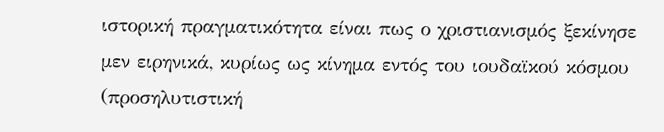ιστορική πραγματικότητα είναι πως ο χριστιανισμός ξεκίνησε μεν ειρηνικά, κυρίως ως κίνημα εντός του ιουδαϊκού κόσμου (προσηλυτιστική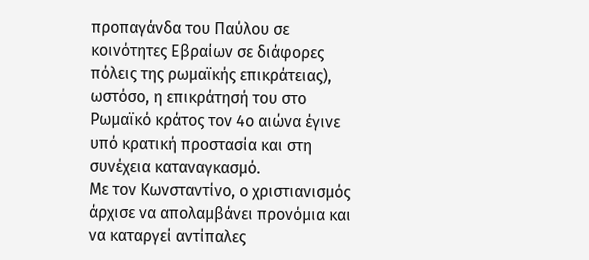προπαγάνδα του Παύλου σε κοινότητες Εβραίων σε διάφορες πόλεις της ρωμαϊκής επικράτειας), ωστόσο, η επικράτησή του στο Ρωμαϊκό κράτος τον 4ο αιώνα έγινε υπό κρατική προστασία και στη συνέχεια καταναγκασμό.
Με τον Κωνσταντίνο, ο χριστιανισμός άρχισε να απολαμβάνει προνόμια και να καταργεί αντίπαλες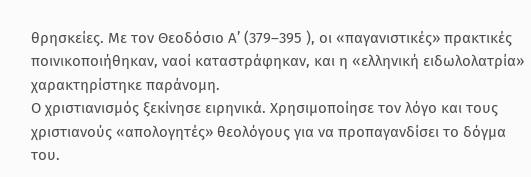θρησκείες. Με τον Θεοδόσιο Α’ (379–395 ), οι «παγανιστικές» πρακτικές ποινικοποιήθηκαν, ναοί καταστράφηκαν, και η «ελληνική ειδωλολατρία» χαρακτηρίστηκε παράνομη.
Ο χριστιανισμός ξεκίνησε ειρηνικά. Χρησιμοποίησε τον λόγο και τους χριστιανούς «απολογητές» θεολόγους για να προπαγανδίσει το δόγμα του.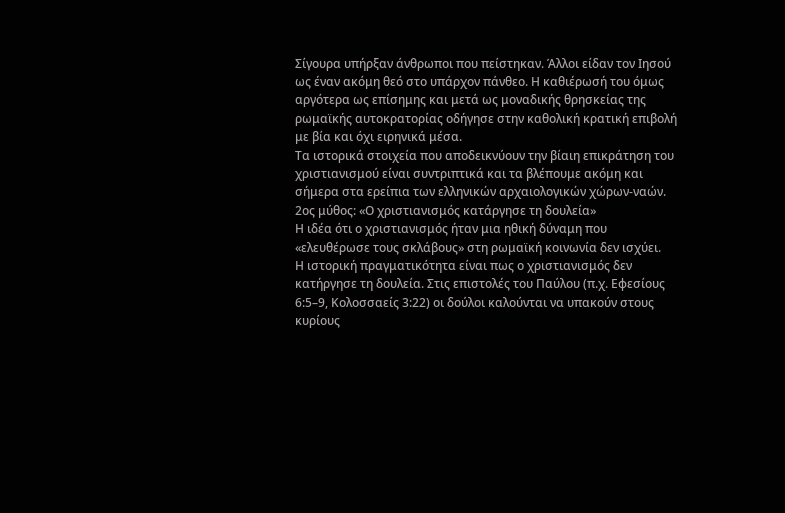Σίγουρα υπήρξαν άνθρωποι που πείστηκαν. Άλλοι είδαν τον Ιησού ως έναν ακόμη θεό στο υπάρχον πάνθεο. Η καθιέρωσή του όμως αργότερα ως επίσημης και μετά ως μοναδικής θρησκείας της ρωμαϊκής αυτοκρατορίας οδήγησε στην καθολική κρατική επιβολή με βία και όχι ειρηνικά μέσα.
Τα ιστορικά στοιχεία που αποδεικνύουν την βίαιη επικράτηση του χριστιανισμού είναι συντριπτικά και τα βλέπουμε ακόμη και σήμερα στα ερείπια των ελληνικών αρχαιολογικών χώρων-ναών.
2ος μύθος: «Ο χριστιανισμός κατάργησε τη δουλεία»
Η ιδέα ότι ο χριστιανισμός ήταν μια ηθική δύναμη που «ελευθέρωσε τους σκλάβους» στη ρωμαϊκή κοινωνία δεν ισχύει.
Η ιστορική πραγματικότητα είναι πως ο χριστιανισμός δεν κατήργησε τη δουλεία. Στις επιστολές του Παύλου (π.χ. Εφεσίους 6:5–9, Κολοσσαείς 3:22) οι δούλοι καλούνται να υπακούν στους κυρίους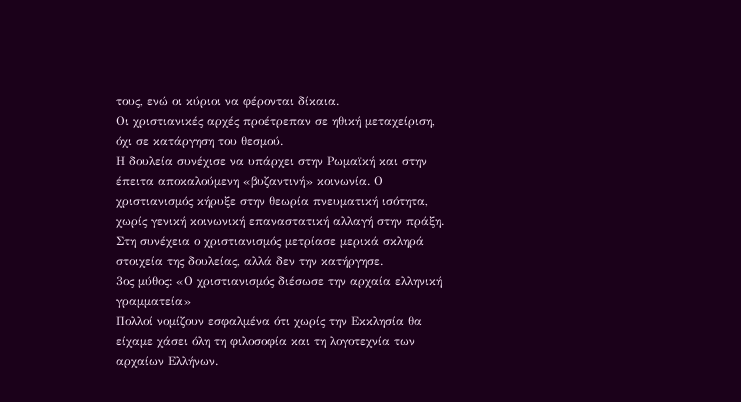τους, ενώ οι κύριοι να φέρονται δίκαια.
Οι χριστιανικές αρχές προέτρεπαν σε ηθική μεταχείριση, όχι σε κατάργηση του θεσμού.
Η δουλεία συνέχισε να υπάρχει στην Ρωμαϊκή και στην έπειτα αποκαλούμενη «βυζαντινή» κοινωνία. Ο χριστιανισμός κήρυξε στην θεωρία πνευματική ισότητα, χωρίς γενική κοινωνική επαναστατική αλλαγή στην πράξη.
Στη συνέχεια ο χριστιανισμός μετρίασε μερικά σκληρά στοιχεία της δουλείας, αλλά δεν την κατήργησε.
3ος μύθος: «Ο χριστιανισμός διέσωσε την αρχαία ελληνική γραμματεία»
Πολλοί νομίζουν εσφαλμένα ότι χωρίς την Εκκλησία θα είχαμε χάσει όλη τη φιλοσοφία και τη λογοτεχνία των αρχαίων Ελλήνων.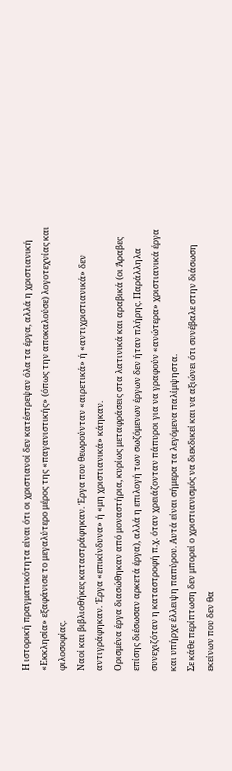Η ιστορική πραγματικότητα είναι ότι οι χριστιανοί δεν κατέστρεψαν όλα τα έργα, αλλά η χριστιανική «Εκκλησία» εξαφάνισε το μεγαλύτερο μέρος της «παγανιστικής» (όπως την αποκαλούσε) λογοτεχνίας και φιλοσοφίας.
Ναοί και βιβλιοθήκες καταστράφηκαν. Έργα που θεωρούνταν «αιρετικά» ή «αντιχριστιανικά» δεν αντιγράφηκαν. Έργα «επικίνδυνα» ή «μη χριστιανικά» κάηκαν.
Ορισμένα έργα διασώθηκαν από μοναστήρια, κυρίως μεταφράσεις στα λατινικά και αραβικά (οι Άραβες επίσης διέσωσαν αρκετά έργα), αλλά η επιλογή των σωζόμενων έργων δεν ήταν πλήρης. Παράλληλα συνεχιζόταν η καταστροφή π.χ. όταν χρειάζονταν πάπυροι για να γραφούν «ανώτερα» χριστιανικά έργα και υπήρχε έλλειψη παπύρου. Αυτά είναι σήμερα τα λεγόμενα παλίμψηστα.
Σε κάθε περίπτωση δεν μπορεί ο χριστιανισμός να διεκδικεί και να αξιώνει ότι συνέβαλε στην διάσωση εκείνων που δεν θα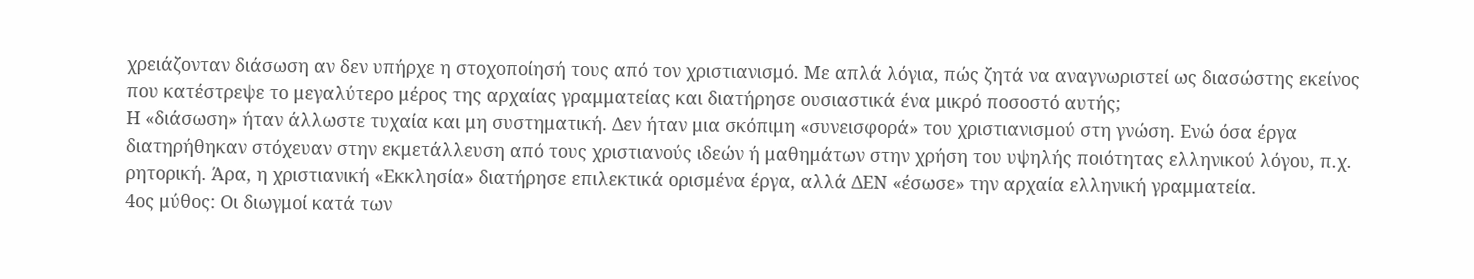χρειάζονταν διάσωση αν δεν υπήρχε η στοχοποίησή τους από τον χριστιανισμό. Με απλά λόγια, πώς ζητά να αναγνωριστεί ως διασώστης εκείνος που κατέστρεψε το μεγαλύτερο μέρος της αρχαίας γραμματείας και διατήρησε ουσιαστικά ένα μικρό ποσοστό αυτής;
Η «διάσωση» ήταν άλλωστε τυχαία και μη συστηματική. Δεν ήταν μια σκόπιμη «συνεισφορά» του χριστιανισμού στη γνώση. Ενώ όσα έργα διατηρήθηκαν στόχευαν στην εκμετάλλευση από τους χριστιανούς ιδεών ή μαθημάτων στην χρήση του υψηλής ποιότητας ελληνικού λόγου, π.χ. ρητορική. Άρα, η χριστιανική «Εκκλησία» διατήρησε επιλεκτικά ορισμένα έργα, αλλά ΔΕΝ «έσωσε» την αρχαία ελληνική γραμματεία.
4ος μύθος: Οι διωγμοί κατά των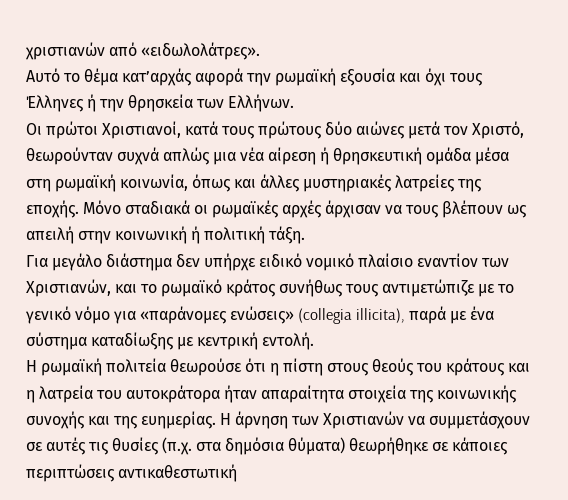χριστιανών από «ειδωλολάτρες».
Αυτό το θέμα κατ’αρχάς αφορά την ρωμαϊκή εξουσία και όχι τους Έλληνες ή την θρησκεία των Ελλήνων.
Οι πρώτοι Χριστιανοί, κατά τους πρώτους δύο αιώνες μετά τον Χριστό, θεωρούνταν συχνά απλώς μια νέα αίρεση ή θρησκευτική ομάδα μέσα στη ρωμαϊκή κοινωνία, όπως και άλλες μυστηριακές λατρείες της εποχής. Μόνο σταδιακά οι ρωμαϊκές αρχές άρχισαν να τους βλέπουν ως απειλή στην κοινωνική ή πολιτική τάξη.
Για μεγάλο διάστημα δεν υπήρχε ειδικό νομικό πλαίσιο εναντίον των Χριστιανών, και το ρωμαϊκό κράτος συνήθως τους αντιμετώπιζε με το γενικό νόμο για «παράνομες ενώσεις» (collegia illicita), παρά με ένα σύστημα καταδίωξης με κεντρική εντολή.
Η ρωμαϊκή πολιτεία θεωρούσε ότι η πίστη στους θεούς του κράτους και η λατρεία του αυτοκράτορα ήταν απαραίτητα στοιχεία της κοινωνικής συνοχής και της ευημερίας. Η άρνηση των Χριστιανών να συμμετάσχουν σε αυτές τις θυσίες (π.χ. στα δημόσια θύματα) θεωρήθηκε σε κάποιες περιπτώσεις αντικαθεστωτική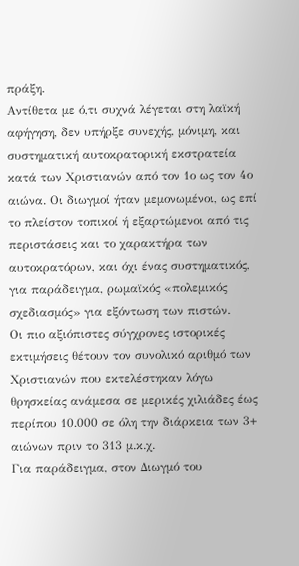πράξη.
Αντίθετα με ό,τι συχνά λέγεται στη λαϊκή αφήγηση, δεν υπήρξε συνεχής, μόνιμη, και συστηματική αυτοκρατορική εκστρατεία κατά των Χριστιανών από τον 1ο ως τον 4ο αιώνα. Οι διωγμοί ήταν μεμονωμένοι, ως επί το πλείστον τοπικοί ή εξαρτώμενοι από τις περιστάσεις και το χαρακτήρα των αυτοκρατόρων, και όχι ένας συστηματικός, για παράδειγμα, ρωμαϊκός «πολεμικός σχεδιασμός» για εξόντωση των πιστών.
Οι πιο αξιόπιστες σύγχρονες ιστορικές εκτιμήσεις θέτουν τον συνολικό αριθμό των Χριστιανών που εκτελέστηκαν λόγω θρησκείας ανάμεσα σε μερικές χιλιάδες έως περίπου 10.000 σε όλη την διάρκεια των 3+ αιώνων πριν το 313 μ.κ.χ.
Για παράδειγμα, στον Διωγμό του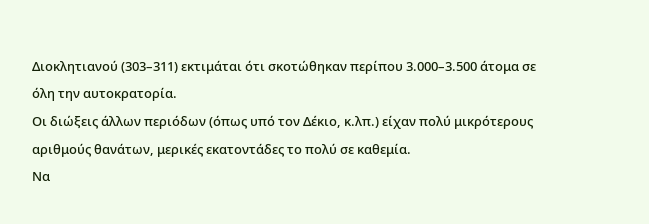Διοκλητιανού (303–311) εκτιμάται ότι σκοτώθηκαν περίπου 3.000–3.500 άτομα σε όλη την αυτοκρατορία.
Οι διώξεις άλλων περιόδων (όπως υπό τον Δέκιο, κ.λπ.) είχαν πολύ μικρότερους αριθμούς θανάτων, μερικές εκατοντάδες το πολύ σε καθεμία.
Να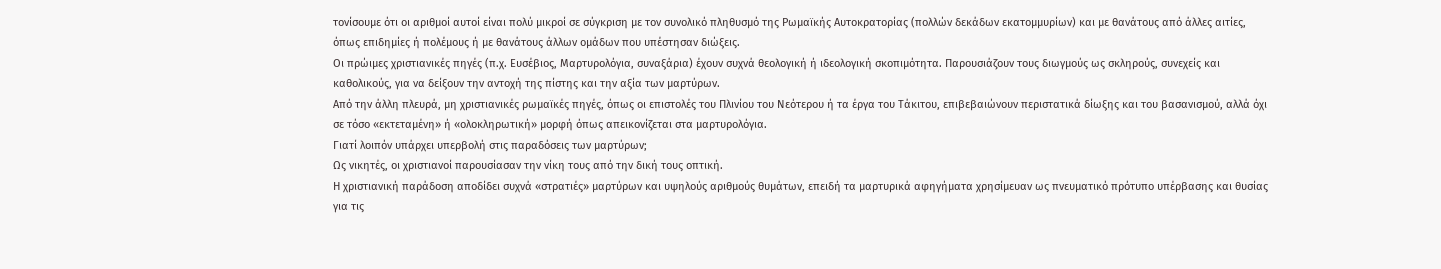τονίσουμε ότι οι αριθμοί αυτοί είναι πολύ μικροί σε σύγκριση με τον συνολικό πληθυσμό της Ρωμαϊκής Αυτοκρατορίας (πολλών δεκάδων εκατομμυρίων) και με θανάτους από άλλες αιτίες, όπως επιδημίες ή πολέμους ή με θανάτους άλλων ομάδων που υπέστησαν διώξεις.
Οι πρώιμες χριστιανικές πηγές (π.χ. Ευσέβιος, Μαρτυρολόγια, συναξάρια) έχουν συχνά θεολογική ή ιδεολογική σκοπιμότητα. Παρουσιάζουν τους διωγμούς ως σκληρούς, συνεχείς και καθολικούς, για να δείξουν την αντοχή της πίστης και την αξία των μαρτύρων.
Από την άλλη πλευρά, μη χριστιανικές ρωμαϊκές πηγές, όπως οι επιστολές του Πλινίου του Νεότερου ή τα έργα του Τάκιτου, επιβεβαιώνουν περιστατικά δίωξης και του βασανισμού, αλλά όχι σε τόσο «εκτεταμένη» ή «ολοκληρωτική» μορφή όπως απεικονίζεται στα μαρτυρολόγια.
Γιατί λοιπόν υπάρχει υπερβολή στις παραδόσεις των μαρτύρων;
Ως νικητές, οι χριστιανοί παρουσίασαν την νίκη τους από την δική τους οπτική.
Η χριστιανική παράδοση αποδίδει συχνά «στρατιές» μαρτύρων και υψηλούς αριθμούς θυμάτων, επειδή τα μαρτυρικά αφηγήματα χρησίμευαν ως πνευματικό πρότυπο υπέρβασης και θυσίας για τις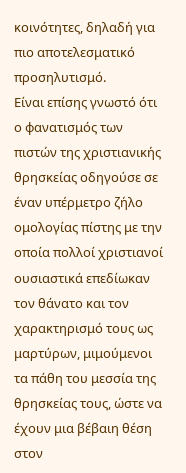κοινότητες, δηλαδή για πιο αποτελεσματικό προσηλυτισμό.
Είναι επίσης γνωστό ότι ο φανατισμός των πιστών της χριστιανικής θρησκείας οδηγούσε σε έναν υπέρμετρο ζήλο ομολογίας πίστης με την οποία πολλοί χριστιανοί ουσιαστικά επεδίωκαν τον θάνατο και τον χαρακτηρισμό τους ως μαρτύρων, μιμούμενοι τα πάθη του μεσσία της θρησκείας τους, ώστε να έχουν μια βέβαιη θέση στον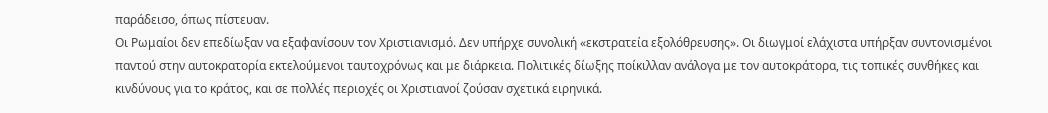παράδεισο, όπως πίστευαν.
Οι Ρωμαίοι δεν επεδίωξαν να εξαφανίσουν τον Χριστιανισμό. Δεν υπήρχε συνολική «εκστρατεία εξολόθρευσης». Οι διωγμοί ελάχιστα υπήρξαν συντονισμένοι παντού στην αυτοκρατορία εκτελούμενοι ταυτοχρόνως και με διάρκεια. Πολιτικές δίωξης ποίκιλλαν ανάλογα με τον αυτοκράτορα, τις τοπικές συνθήκες και κινδύνους για το κράτος, και σε πολλές περιοχές οι Χριστιανοί ζούσαν σχετικά ειρηνικά.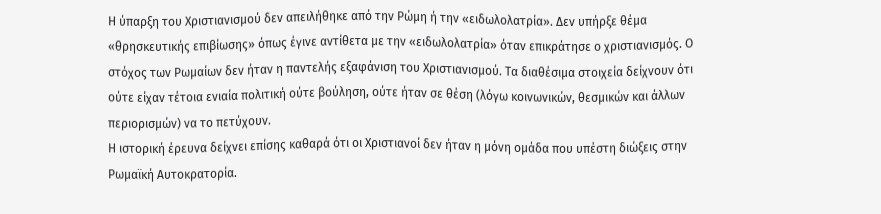Η ύπαρξη του Χριστιανισμού δεν απειλήθηκε από την Ρώμη ή την «ειδωλολατρία». Δεν υπήρξε θέμα «θρησκευτικής επιβίωσης» όπως έγινε αντίθετα με την «ειδωλολατρία» όταν επικράτησε ο χριστιανισμός. Ο στόχος των Ρωμαίων δεν ήταν η παντελής εξαφάνιση του Χριστιανισμού. Τα διαθέσιμα στοιχεία δείχνουν ότι ούτε είχαν τέτοια ενιαία πολιτική ούτε βούληση, ούτε ήταν σε θέση (λόγω κοινωνικών, θεσμικών και άλλων περιορισμών) να το πετύχουν.
Η ιστορική έρευνα δείχνει επίσης καθαρά ότι οι Χριστιανοί δεν ήταν η μόνη ομάδα που υπέστη διώξεις στην Ρωμαϊκή Αυτοκρατορία.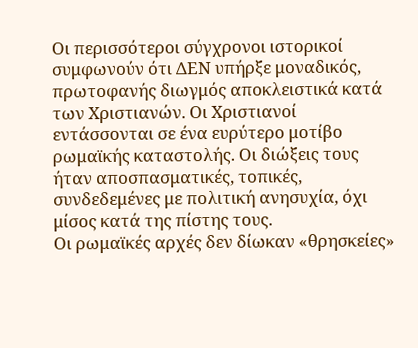Οι περισσότεροι σύγχρονοι ιστορικοί συμφωνούν ότι ΔΕΝ υπήρξε μοναδικός, πρωτοφανής διωγμός αποκλειστικά κατά των Χριστιανών. Οι Χριστιανοί εντάσσονται σε ένα ευρύτερο μοτίβο ρωμαϊκής καταστολής. Οι διώξεις τους ήταν αποσπασματικές, τοπικές, συνδεδεμένες με πολιτική ανησυχία, όχι μίσος κατά της πίστης τους.
Οι ρωμαϊκές αρχές δεν δίωκαν «θρησκείες»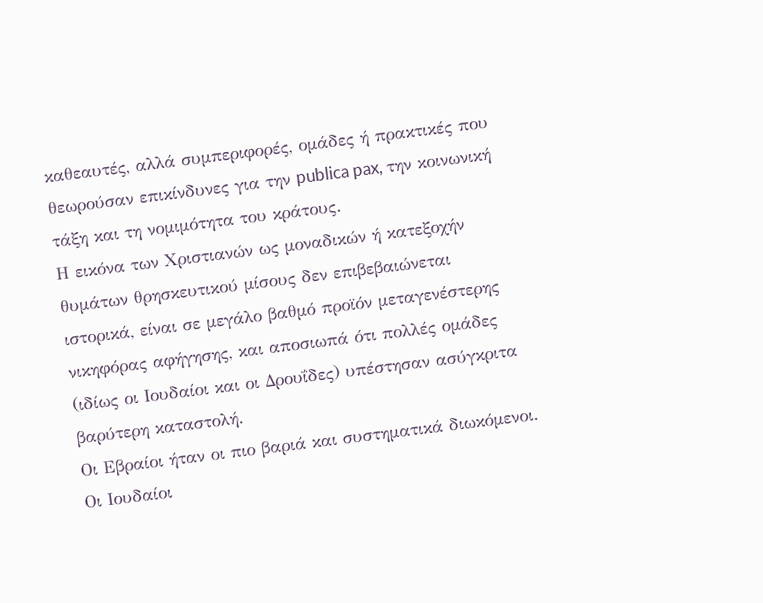καθεαυτές, αλλά συμπεριφορές, ομάδες ή πρακτικές που θεωρούσαν επικίνδυνες για την publica pax, την κοινωνική τάξη και τη νομιμότητα του κράτους.
Η εικόνα των Χριστιανών ως μοναδικών ή κατεξοχήν θυμάτων θρησκευτικού μίσους δεν επιβεβαιώνεται ιστορικά, είναι σε μεγάλο βαθμό προϊόν μεταγενέστερης νικηφόρας αφήγησης, και αποσιωπά ότι πολλές ομάδες (ιδίως οι Ιουδαίοι και οι Δρουΐδες) υπέστησαν ασύγκριτα βαρύτερη καταστολή.
Οι Εβραίοι ήταν οι πιο βαριά και συστηματικά διωκόμενοι. Οι Ιουδαίοι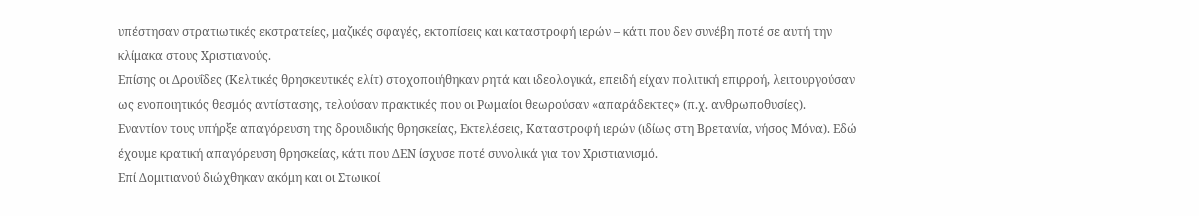υπέστησαν στρατιωτικές εκστρατείες, μαζικές σφαγές, εκτοπίσεις και καταστροφή ιερών – κάτι που δεν συνέβη ποτέ σε αυτή την κλίμακα στους Χριστιανούς.
Επίσης οι Δρουΐδες (Κελτικές θρησκευτικές ελίτ) στοχοποιήθηκαν ρητά και ιδεολογικά, επειδή είχαν πολιτική επιρροή, λειτουργούσαν ως ενοποιητικός θεσμός αντίστασης, τελούσαν πρακτικές που οι Ρωμαίοι θεωρούσαν «απαράδεκτες» (π.χ. ανθρωποθυσίες).
Εναντίον τους υπήρξε απαγόρευση της δρουιδικής θρησκείας, Εκτελέσεις, Καταστροφή ιερών (ιδίως στη Βρετανία, νήσος Μόνα). Εδώ έχουμε κρατική απαγόρευση θρησκείας, κάτι που ΔΕΝ ίσχυσε ποτέ συνολικά για τον Χριστιανισμό.
Επί Δομιτιανού διώχθηκαν ακόμη και οι Στωικοί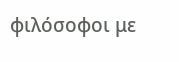φιλόσοφοι με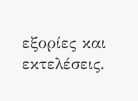εξορίες και εκτελέσεις.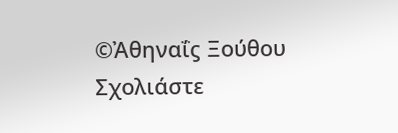©Ἀθηναΐϛ Ξούθου
Σχολιάστε